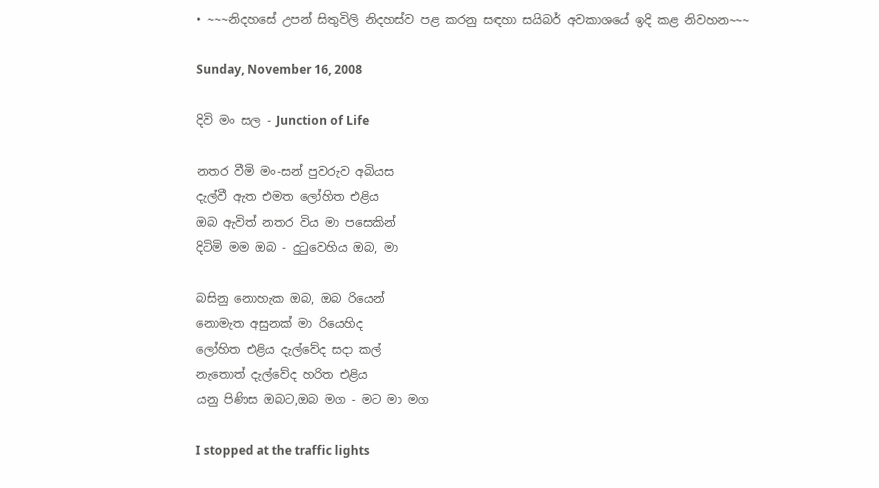• ~~~නිදහසේ උපන් සිතුවිලි නිදහස්ව පළ කරනු සඳහා සයිබර් අවකාශයේ ඉදි කළ නිවහන~~~

Sunday, November 16, 2008

දිවි මං සල - Junction of Life

නතර වීමි මං-සන් පුවරුව අබියස
දැල්වී ඇත එමත ලෝහිත එළිය
ඔබ ඇවිත් නතර විය මා පසෙකින්
දිටිමි මම ඔබ - දුටුවෙහිය ඔබ, මා

බසිනු නොහැක ඔබ, ඔබ රියෙන්
නොමැත අසුනක් මා රියෙහිද
ලෝහිත එළිය දැල්වේද සදා කල්
නැතොත් දැල්වේද හරිත එළිය
යනු පිණිස ඔබට,ඔබ මග - මට මා මග

I stopped at the traffic lights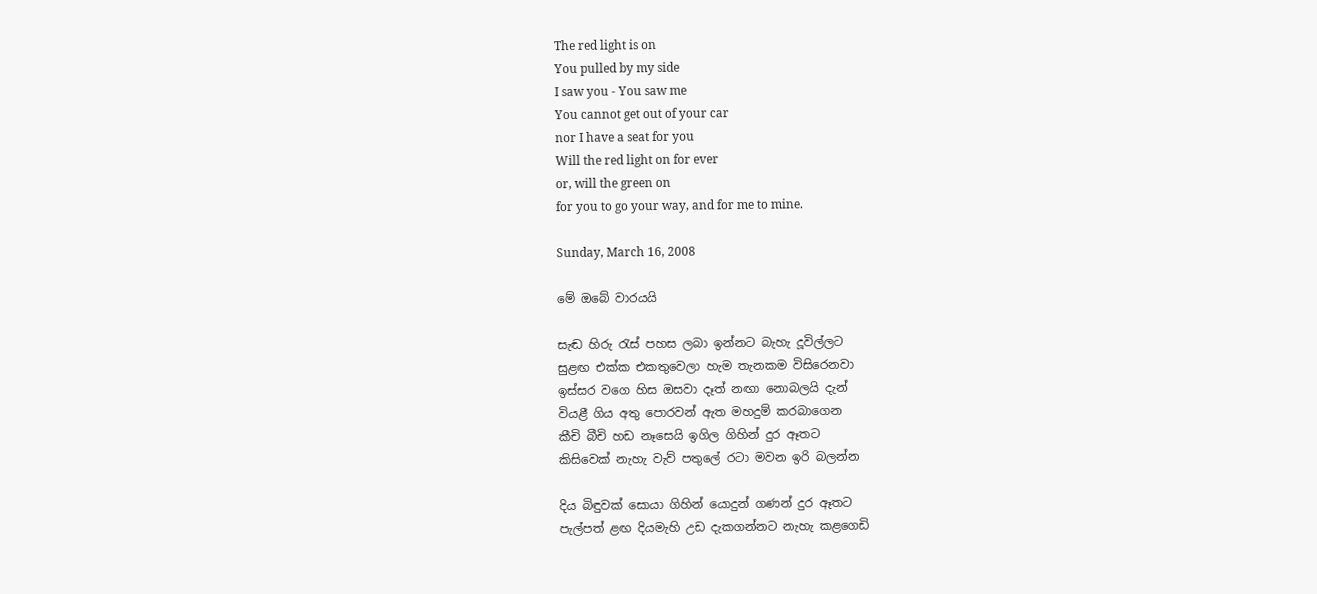The red light is on
You pulled by my side
I saw you - You saw me
You cannot get out of your car
nor I have a seat for you
Will the red light on for ever
or, will the green on
for you to go your way, and for me to mine.

Sunday, March 16, 2008

මේ ඔබේ වාරයයි

සැඬ හිරු රැස් පහස ලබා ඉන්නට බැහැ දූවිල්ලට
සුළඟ එක්ක එකතුවෙලා හැම තැනකම විසිරෙනවා
ඉස්සර වගෙ හිස ඔසවා දෑත් නඟා නොබලයි දැන්
වියළී ගිය අතු පොරවන් ඇත මහදුම් කරබාගෙන
කීචි බීචි හඩ නෑසෙයි ඉගිල ගිහින් දුර ඈතට
කිසිවෙක් නැහැ වැව් පතුලේ රටා මවන ඉරි බලන්න

දිය බිඳුවක් සොයා ගිහින් යොදුන් ගණන් දුර ඈතට
පැල්පත් ළඟ දියමැහි උඩ දැකගන්නට නැහැ කළගෙඩි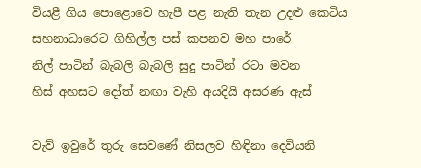වියළී ගිය පොළොවෙ හැපී පළ නැති තැන උදළු කෙටිය
සහනාධාරෙට ගිහිල්ල පස් කපනව මහ පාරේ
නිල් පාටින් බැබලි බැබලි සුදු පාටින් රටා මවන
හිස් අහසට දෝත් නඟා වැහි අයදියි අසරණ ඇස්

වැව් ඉවුරේ තුරු සෙවණේ නිසලව හිඳිනා දෙවියනි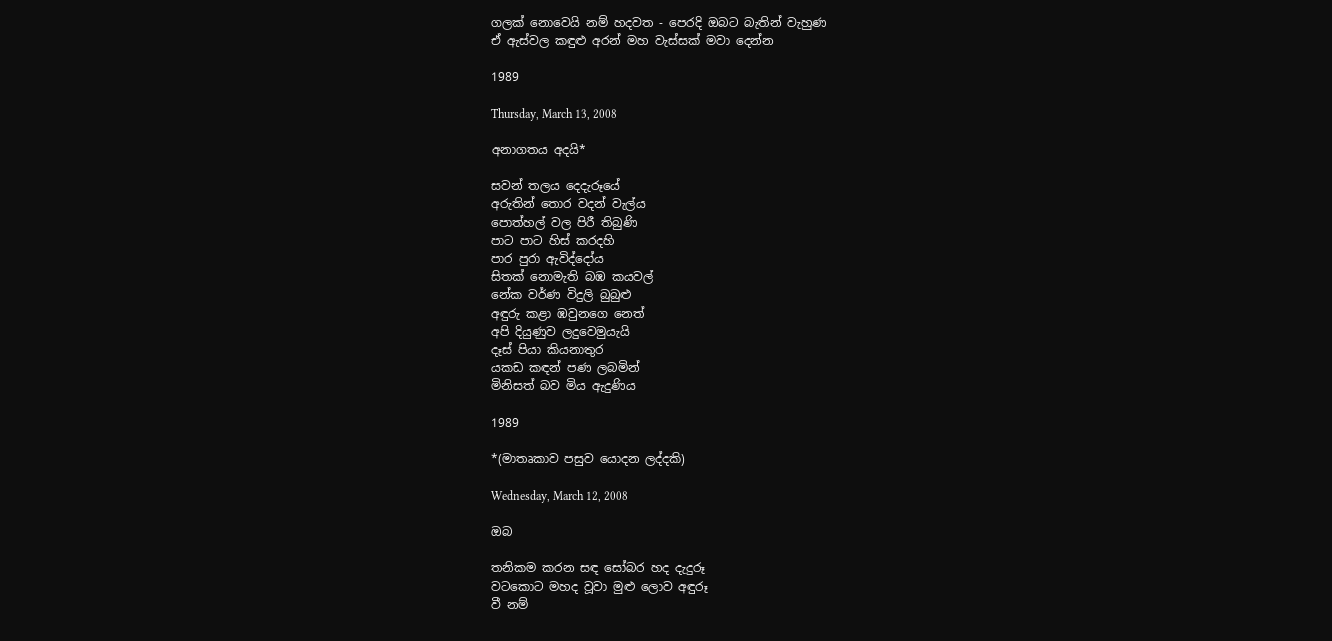ගලක් නොවෙයි නම් හදවත - පෙරදි ඔබට බැතින් වැහුණ
ඒ ඇස්වල කඳුළු අරන් මහ වැස්සක් මවා දෙන්න

1989

Thursday, March 13, 2008

අනාගතය අදයි*

සවන් තලය දෙදැරූයේ
අරුතින් තොර වදන් වැල්ය
පොත්හල් වල පිරී තිබුණි
පාට පාට හිස් කරදහි
පාර පුරා ඇවිද්දෝය
සිතක් නොමැති බඹ කයවල්
නේක වර්ණ විදුලි බුබුළු
අඳුරු කළා ඹවුනගෙ නෙත්
අපි දියුණුව ලදුවෙමුයැයි
දෑස් පියා කියනාතුර
යකඩ කඳන් පණ ලබමින්
මිනිසත් බව මිය ඇදුණිය

1989

*(මාතෘකාව පසුව යොදන ලද්දකි)

Wednesday, March 12, 2008

ඔබ

තනිකම කරන සඳ සෝබර හද දැදුරූ
වටකොට මහද වූවා මුළු ලොව අඳුරූ
වී නම්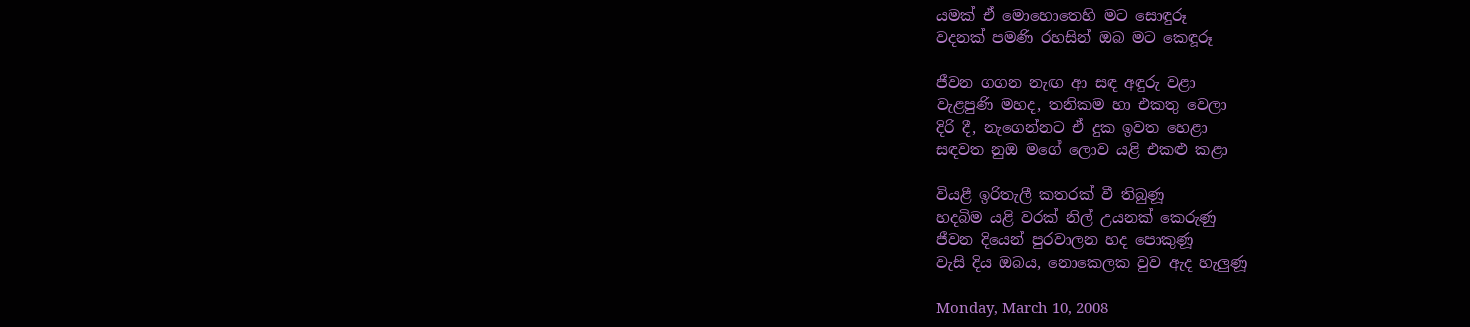යමක් ඒ මොහොතෙහි මට සොඳුරූ
වදනක් පමණි රහසින් ඔබ මට කෙඳූරූ

ජීවන ගගන නැඟ ආ සඳ අඳුරු වළා
වැළපුණි මහද, තනිකම හා එකතු වෙලා
දිරි දී, නැගෙන්නට ඒ දුක ඉවත හෙළා
සඳවත නුඔ මගේ ලොව යළි එකළු කළා

වියළී ඉරිතැලී කතරක් වී තිබුණූ
හදබිම යළි වරක් නිල් උයනක් කෙරුණු
ජීවන දියෙන් පුරවාලන හද පොකුණූ
වැසි දිය ඔබය, නොක‍ෙලක වුව ඇද හැලුණූ

Monday, March 10, 2008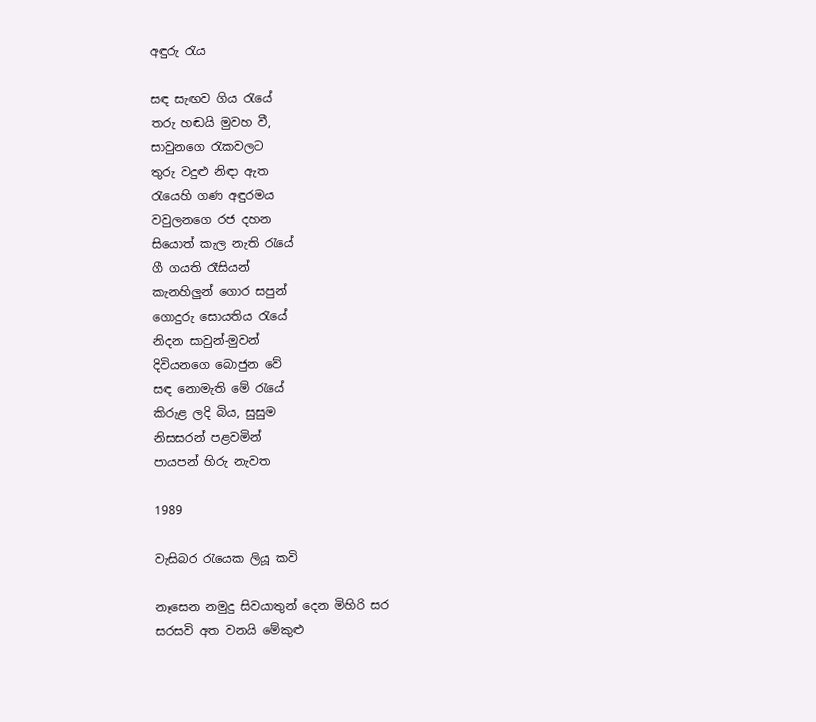අඳුරු රැය

සඳ සැඟව ගිය රැයේ
තරු හඬයි මුවහ වී,
සාවුනගෙ රැකවලට
තුරු වදුළු නිඳා ඇත
රැයෙහි ගණ අඳුරමය
වවුලනගෙ රජ දහන
සියොත් කැල නැති රැයේ
ගී ගයති රෑසියන්
කැනහිලුන් ගොර සපුන්
ගොදුරු සොයතිය රැයේ
නිදන සාවුන්-මුවන්
දිවියනගෙ බොජුන වේ
සඳ නොමැති මේ රැයේ
කිරුළ ලදි බිය, සුසුම
නිසසරන් පළවමින්
පායපන් හිරු නැවත

1989

වැසිබර රැයෙක ලියූ කවි

නෑසෙන නමුදු සිවයාතුන් දෙන මිහිරි සර
සරසවි අත වනයි මේකුළු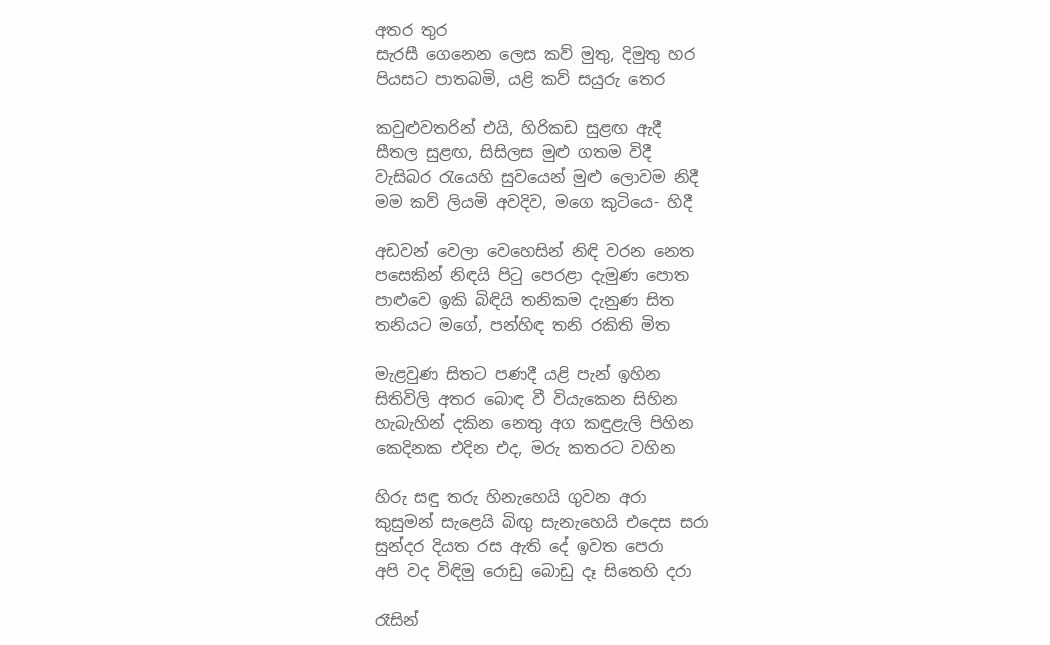අතර තුර
සැරසී ගෙනෙන ලෙස කව් මුතු, දිමුතු හර
පියසට පාතබමි, යළි කව් සයුරු තෙර

කවුළුවතරින් එයි, හිරිකඩ සුළඟ ඇදී
සීතල සුළඟ, සිසිලස මුළු ගතම විදී
වැසිබර රැයෙහි සුවයෙන් මුළු ලොවම නිදී
මම කව් ලියමි අවදිව, මගෙ කුටියෙ- හිදී

අඩවන් වෙලා වෙහෙසින් නිඳි වරන නෙත
පසෙකින් නිඳයි පිටු පෙරළා දැමුණ පොත
පාළුවෙ ඉකි බිඳියි තනිකම දැනුණ සිත
තනියට මගේ, පන්හිඳ තනි රකිති මිත

මැළවුණ සිතට පණදී යළි පැන් ඉහින
සිතිවිලි අතර බොඳ වී වි‍යැකෙන සිහින
හැබැහින් දකින නෙතු අග කඳුළැලි පිහින
කෙදිනක එදින එද, මරු කතරට වහින

හිරු සඳු තරු හිනැහෙයි ගුවන අරා
කුසුමන් සැළෙයි බිඟු සැනැහෙයි එදෙස සරා
සුන්දර දි‍යත රස ඇති දේ ඉවත පෙරා
අපි වද විඳිමු රොඩු බොඩු දෑ සිතෙහි දරා

රෑසින්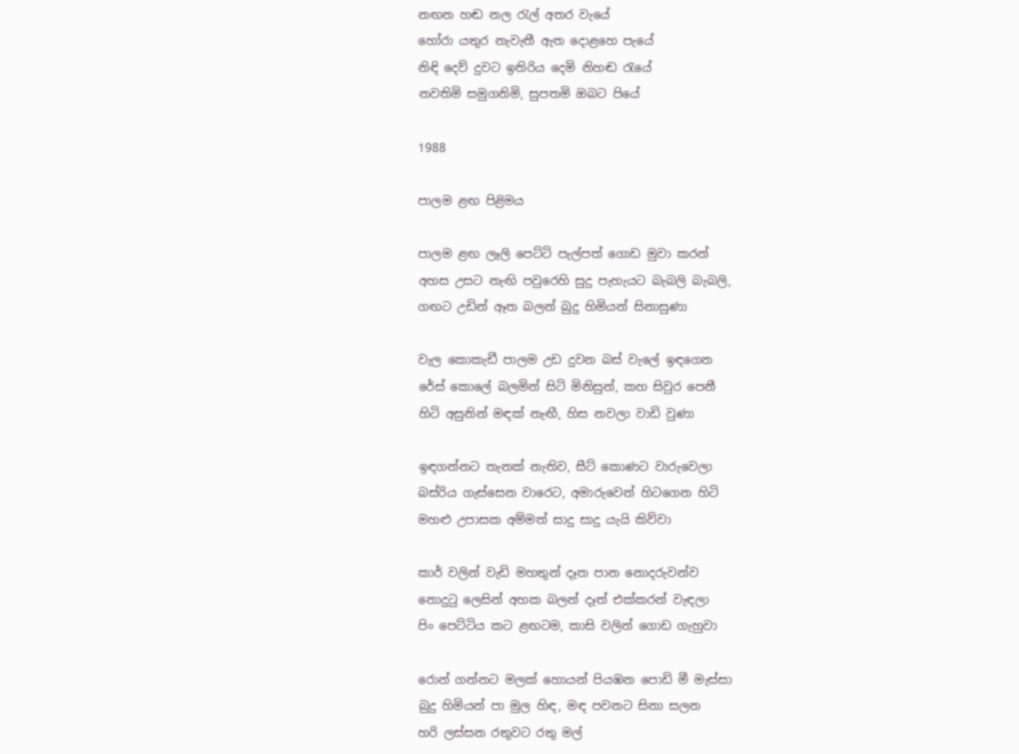නඟන හඬ නල රැල් අතර වැයේ
හෝරා යතුර නැවැතී ඇත දොළහෙ පැයේ
නිඳි දෙව් දුවට ඉතිරිය දෙමි නිහඬ රැයේ
නවතිමි සමුගනිමි, සුපතමි ඔබට පියේ

1988

පාලම ළඟ පිළිමය

පාලම ළඟ ලෑලි පෙට්ටි පැල්පත් ගොඩ මුවා කරන්
අහස උසට නැඟි පවුරෙහි සුදු පැහැයට බැබලි බැබලි,
ගඟට උඩින් ඈත බලන් බුදු හිමියන් සිනාසුණා

වැල කොකැඩී පාලම උඩ දුවන බස් වැලේ ඉඳගෙන
රේස් කොලේ බලමින් සිටි මිනිසුන්, කහ සිවුර පෙනී
හිටි අසුනින් මඳක් නැඟී, හිස නවලා වාඩි වුණා

ඉඳගන්නට තැනක් නැතිව, සීට් කොණට වාරුවෙලා
බස්රිය ගැස්සෙන වාරෙට, අමාරුවෙන් හිටගෙන හිටි
මහළු උපාසක අම්මත් සාදු සාදු යැයි කිව්වා

කාර් වලින් වැඩි මහතුන් දෑත පාන නොදරුවන්ව
නොදුටු ලෙසින් අහක බලන් දෑත් එක්කරන් වැඳලා
පිං පෙට්ටිය කට ළඟටම, කාසි වලින් ගොඩ ගැහුවා

රොන් ගන්නට මලක් හොයන් පියඹන පොඩි මී මැස්සා
බුදු හිමියන් පා මුල හිඳ, මඳ පවනට සිනා සලන
හරි ලස්සන රතුවට රතු මල්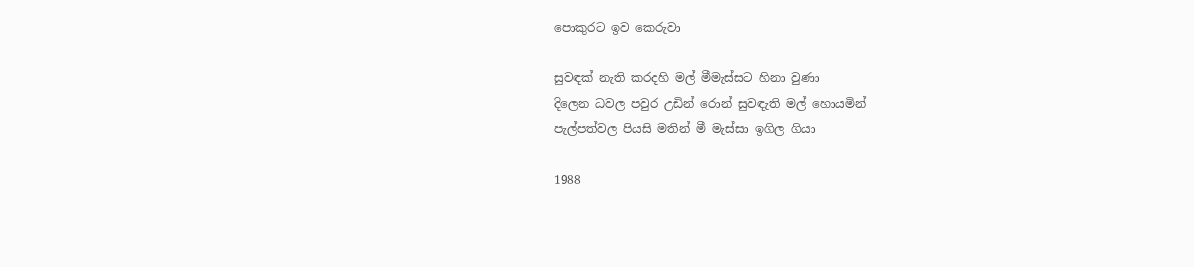පොකුරට ඉව කෙරුවා

සුවඳක් නැති කරදහි මල් මීමැස්සට හිනා වුණා
දිලෙන ධවල පවුර උඩින් රොන් සුවඳැති මල් හොයමින්
පැල්පත්වල පියසි මතින් මී මැස්සා ඉගිල ගියා

1988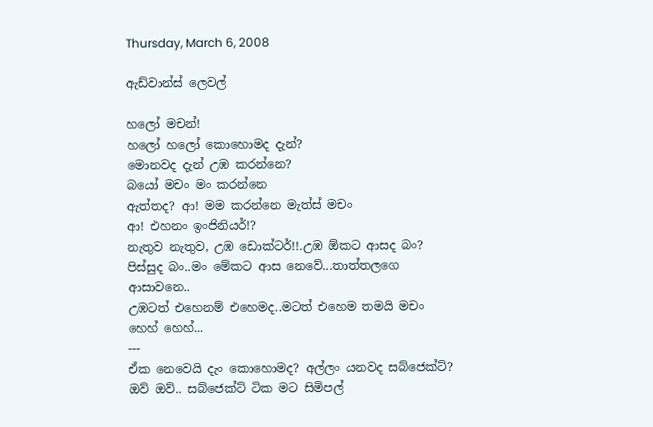Thursday, March 6, 2008

ඇඩ්වාන්ස් ලෙවල්

හලෝ මචන්!
හලෝ හලෝ කොහොමද දැන්?
මොනවද දැන් උඹ කරන්නෙ?
බයෝ මචං මං කරන්නෙ
ඇත්තද? ආ! මම කරන්නෙ මැත්ස් මචං
ආ! එහනං ඉංජිනියර්!?
නැතුව නැතුව, උඹ ඩොක්ටර්!!.උඹ ඕකට ආසද බං?
පිස්සුද බං..මං මේකට ආස නෙවේ...තාත්තලගෙ ආසාවනෙ..
උඹටත් එහෙනම් එහෙමද..මටත් එහෙම තමයි මචං
හෙහ් හෙහ්...
---
ඒක නෙවෙයි දැං කොහොමද? අල්ලං යනවද සබ්ජෙක්ට්?
ඔව් ඔව්.. සබ්ජෙක්ට් ටික මට සිමිපල්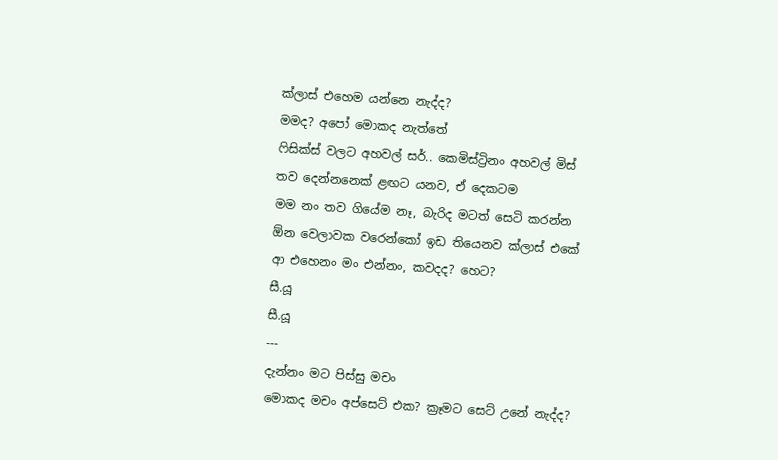ක්ලාස් එහෙම යන්නෙ නැද්ද?
මමද? අපෝ මොකද නැත්තේ
ෆිසික්ස් වලට අහවල් සර්.. කෙමිස්ට්‍රිනං අහවල් මිස්
තව දෙන්නනෙක් ළඟට යනව, ඒ දෙකටම
මම නං තව ගියේම නෑ, බැරිද මටත් සෙටි කරන්න
ඕන වෙලාවක වරෙන්කෝ ඉඩ තියෙනව ක්ලාස් එකේ
ආ එහෙනං මං එන්නං, කවදද? හෙට?
සී.යූ
සී.යූ
---
දැන්නං මට පිස්සු මචං
මොකද මචං අප්සෙට් එක? ක්‍රෑමට සෙට් උනේ නැද්ද?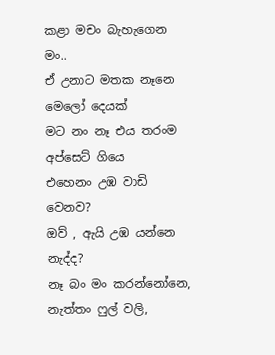කළා මචං බැහැගෙන මං..
ඒ උනාට මතක නෑනෙ මෙලෝ දෙයක්
මට නං නෑ එය තරංම අප්සෙට් ගියෙ
එහෙනං උඹ වාඩි වෙනව?
ඔව් , ඇයි උඹ යන්නෙ නැද්ද?
නෑ බං මං කරන්නෝනෙ, නැත්තං ෆුල් වලි,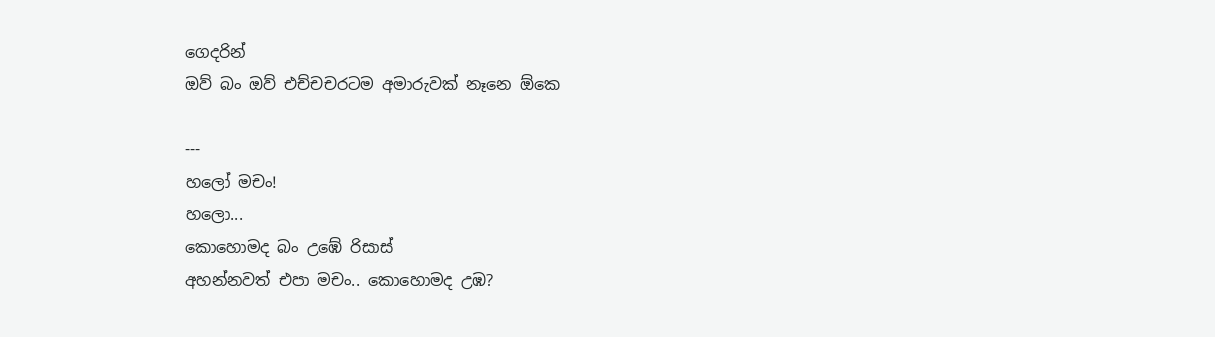ගෙදරින්
ඔව් බං ඔව් එච්චචරටම අමාරුවක් නෑනෙ ඕකෙ

---
හලෝ මචං!
හලො...
කොහොමද බං උඹේ රිසාස්
අහන්නවත් එපා මචං.. කොහොමද උඹ?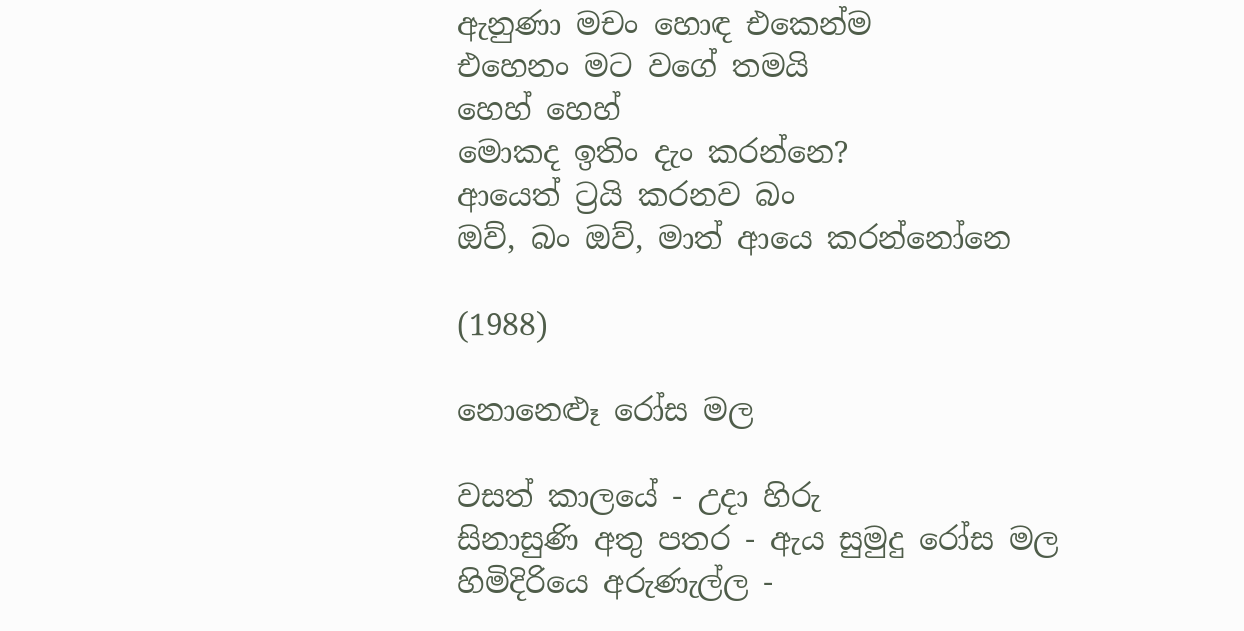ඇනුණා මචං හොඳ එකෙන්ම
එහෙනං මට වගේ තමයි
හෙහ් හෙහ්
මොකද ඉතිං දැං කරන්නෙ?
ආයෙත් ට්‍රයි කරනව බං
ඔව්, බං ඔව්, මාත් ආයෙ කරන්නෝනෙ

(1988)

නොනෙළූ රෝස මල

වසත් කාලයේ - උදා හිරු
සිනාසුණි අතු පතර - ඇය සුමුදු රෝස මල
හිමිදිරියෙ අරුණැල්ල -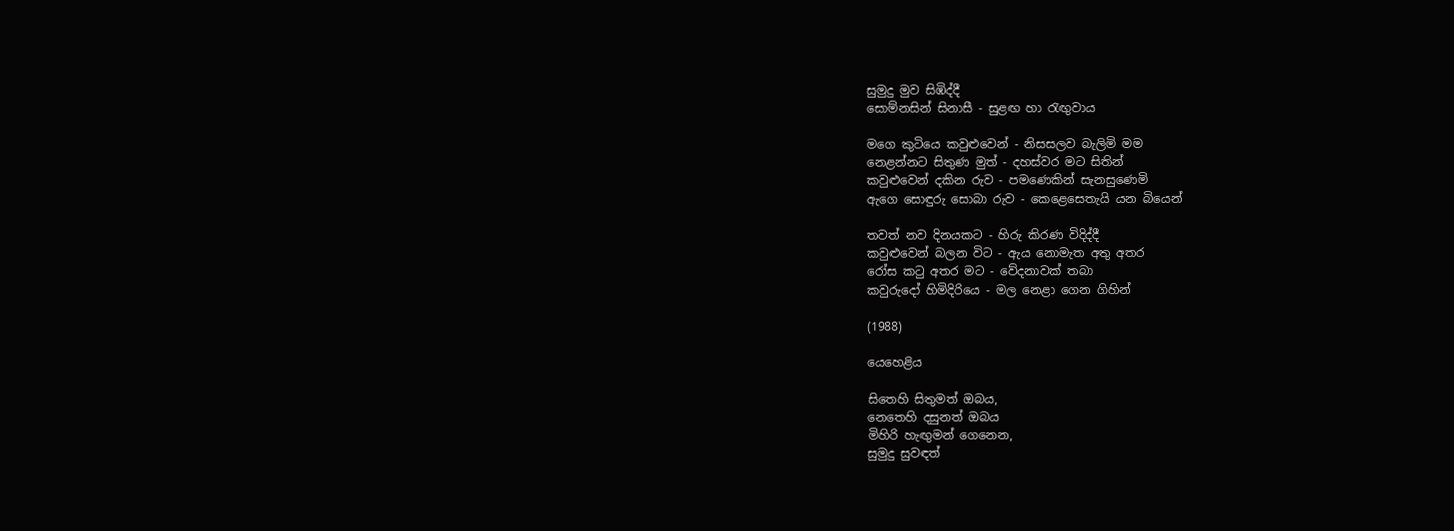සුමුදු මුව සිඹිද්දී
සොම්නසින් සිනාසී - සුළඟ හා රැඟුවාය

මගෙ කුටියෙ කවුළුවෙන් - නිසසලව බැලිමි මම
නෙළන්නට සිතුණ මුත් - දහස්වර මට සිතින්
කවුළුවෙන් දකින රුව - පමණෙකින් සැනසුණෙමි
ඇගෙ සොඳුරු සොබා රුව - කෙළෙසෙතැයි යන බියෙන්

තවත් නව දිනයකට - හිරු කිරණ විදිද්දී
කවුළුවෙන් බලන විට - ඇය නොමැත අතු අතර
රෝස කටු අතර මට - වේදනාවක් තබා
කවුරුදෝ හිමිදිරියෙ - මල නෙළා ගෙන ගිහින්

(1988)

යෙහෙළිය

සිතෙහි සිතුමත් ඔබය,
නෙතෙහි දසුනත් ඔබය
මිහිරි හැඟුමන් ගෙනෙන,
සුමුදු සුවඳත්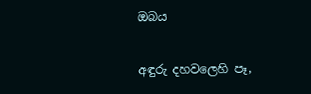ඔබය

අඳුරු දහවලෙහි පෑ,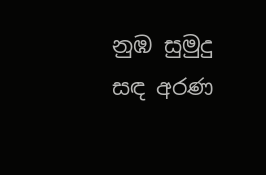නුඹ සුමුදු සඳ අරණ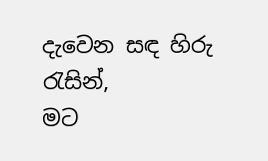දැවෙන සඳ හිරු රැසින්,
මට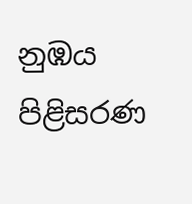නුඹය පිළිසරණ